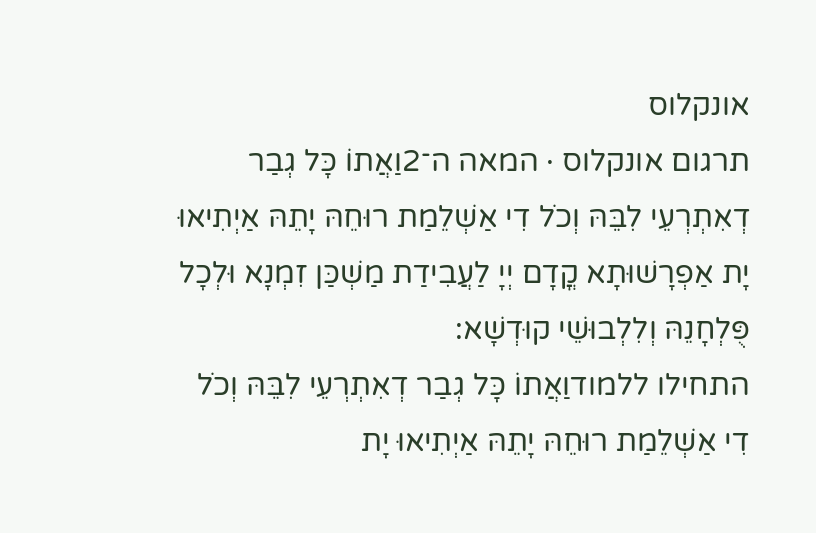אונקלוס
תרגום אונקלוס · המאה ה־2וַאֲתוֹ כָּל גְבַר דְאִתְרְעֵי לִבֵּהּ וְכֹל דִי אַשְׁלֵמַת רוּחֵהּ יָתֵהּ אַיְתִיאוּ יָת אַפְרָשׁוּתָא קֳדָם יְיָ לַעֲבִידַת מַשְׁכַּן זִמְנָא וּלְכָל פֻּלְחָנֵהּ וְלִלְבוּשֵׁי קוּדְשָׁא:
התחילו ללמודוַאֲתוֹ כָּל גְבַר דְאִתְרְעֵי לִבֵּהּ וְכֹל דִי אַשְׁלֵמַת רוּחֵהּ יָתֵהּ אַיְתִיאוּ יָת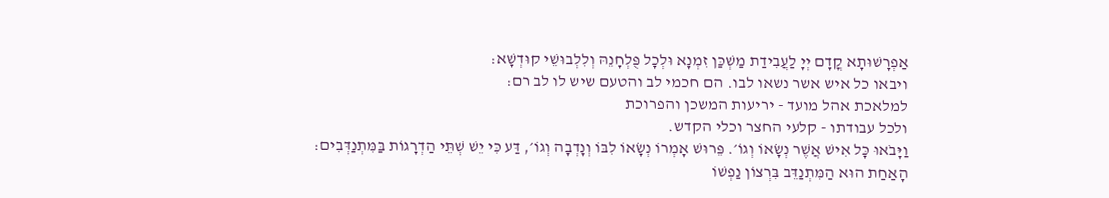אַפְרָשׁוּתָא קֳדָם יְיָ לַעֲבִידַת מַשְׁכַּן זִמְנָא וּלְכָל פֻּלְחָנֵהּ וְלִלְבוּשֵׁי קוּדְשָׁא:
ויבאו כל איש אשר נשאו לבו. הם חכמי לב והטעם שיש לו לב רם:
למלאכת אהל מועד - יריעות המשכן והפרוכת
ולכל עבודתו - קלעי החצר וכלי הקדש.
וַיָּבֹאוּ כָּל אִישׁ אֲשֶׁר נְשָׂאוֹ וְגוֹ׳. פֵּרוּשׁ אָמְרוֹ נְשָׂאוֹ לִבּוֹ וְנָדְבָה וְגוֹ׳, דַּע כִּי יֵשׁ שְׁתֵּי הַדְרָגוֹת בַּמִּתְנַדְּבִים: הָאַחַת הוּא הַמִּתְנַדֵּב בִּרְצוֹן נַפְשׁוֹ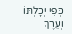כְּפִי יְכָלְתּוֹ וְעֵרֶךְ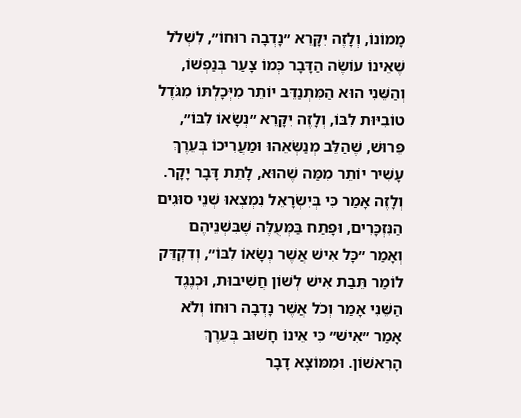מָמוֹנוֹ, וְלָזֶה יִקָּרֵא ״נָדְבָה רוּחוֹ״, לִשְׁלֹל שֶׁאֵינוֹ עוֹשֶׂה הַדָּבָר כְּמוֹ צָעַר בְּנַפְשׁוֹ, וְהַשֵּׁנִי הוּא הַמִּתְנַדֵּב יוֹתֵר מִיְּכָלְתּוֹ מִגֹּדֶל טוֹבִיּוּת לִבּוֹ, וְלָזֶה יִקָּרֵא ״נְשָׂאוֹ לִבּוֹ״, פֵּרוּשׁ, שֶׁהַלֵּב מְנַשְּׂאֵהוּ וּמַעֲרִיכוֹ בְּעֵרֶךְ עָשִׁיר יוֹתֵר מִמַּה שֶׁהוּא, לָתֵת דָּבָר יָקָר. וְלָזֶה אָמַר כִּי בְּיִשְׂרָאֵל נִמְצְאוּ שְׁנֵי סוּגִים הַנִּזְכָּרִים, וּפָתַח בַּמְּעֻלֶּה שֶׁבִּשְׁנֵיהֶם וְאָמַר ״כָּל אִישׁ אֲשֶׁר נְשָׂאוֹ לִבּוֹ״, וְדִקְדֵּק לוֹמַר תֵּבַת אִישׁ לְשׁוֹן חֲשִׁיבוּת, וּכְנֶגֶד הַשֵּׁנִי אָמַר וְכֹל אֲשֶׁר נָדְבָה רוּחוֹ וְלֹא אָמַר ״אִישׁ״ כִּי אֵינוֹ חָשׁוּב בְּעֵרֶךְ הָרִאשׁוֹן. וּמִמּוֹצָא דָבָר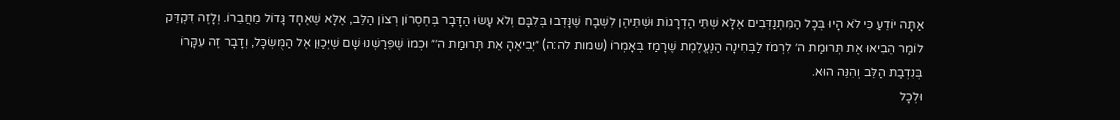אַתָּה יוֹדֵעַ כִּי לֹא הָיוּ בְּכָל הַמִּתְנַדְּבִים אֶלָּא שְׁתֵּי הַדְרָגוֹת וּשְׁתֵּיהֶן לִשְׁבָח שֶׁנָּדְבוּ בְּלִבָּם וְלֹא עָשׂוּ הַדָּבָר בְּחֶסְרוֹן רְצוֹן הַלֵּב, אֶלָּא שֶׁאֶחָד גָּדוֹל מֵחֲבֵרוֹ. וְלָזֶה דִּקְדֵּק לוֹמַר הֵבִיאוּ אֶת תְּרוּמַת ה׳ לִרְמֹז לַבְּחִינָה הַנֶּעֱלֶמֶת שֶׁרָמַז בְּאָמְרוֹ (שמות לה:ה) ״יְבִיאֶהָ אֵת תְּרוּמַת ה׳״ וּכְמוֹ שֶׁפֵּרַשְׁנוּ שָׁם שֶׁיְּכַוֵּן אֶל הַמֻּשְׂכָּל, וְדָבָר זֶה עִקָּרוֹ בְּנִדְבַת הַלֵּב וְהִנֵּה הוּא.
וּלְכָל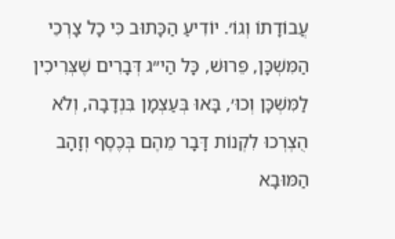עֲבוֹדָתוֹ וְגוֹ׳. יוֹדִיעַ הַכָּתוּב כִּי כָל צָרְכֵי הַמִּשְׁכָּן, פֵּרוּשׁ, כָּל הַי״ג דְּבָרִים שֶׁצְּרִיכִין לַמִּשְׁכָּן וְכוּ׳, בָּאוּ בְּעַצְמָן בִּנְדָבָה, וְלֹא הֻצְרְכוּ לִקְנוֹת דָּבָר מֵהֶם בְּכֶסֶף וְזָהָב הַמּוּבָא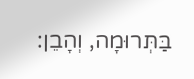בַּתְּרוּמָה, וְהָבֵן: